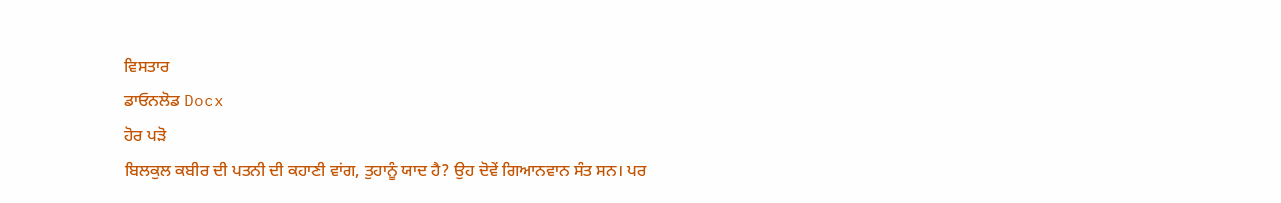ਵਿਸਤਾਰ
ਡਾਓਨਲੋਡ Docx
ਹੋਰ ਪੜੋ
ਬਿਲਕੁਲ ਕਬੀਰ ਦੀ ਪਤਨੀ ਦੀ ਕਹਾਣੀ ਵਾਂਗ, ਤੁਹਾਨੂੰ ਯਾਦ ਹੈ? ਉਹ ਦੋਵੇਂ ਗਿਆਨਵਾਨ ਸੰਤ ਸਨ। ਪਰ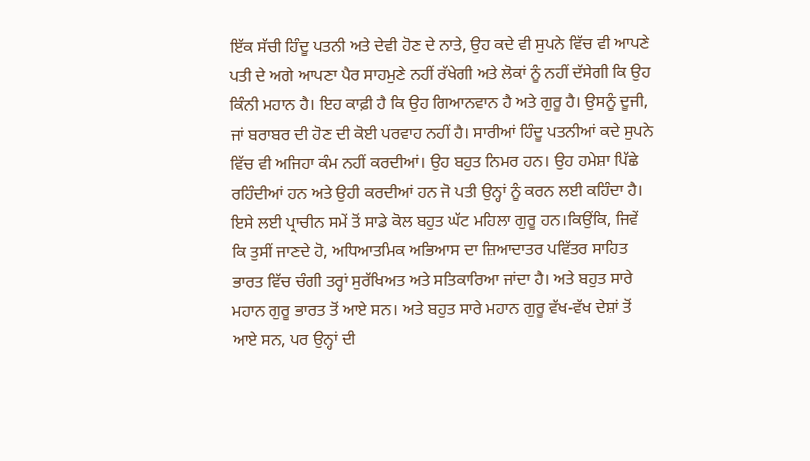ਇੱਕ ਸੱਚੀ ਹਿੰਦੂ ਪਤਨੀ ਅਤੇ ਦੇਵੀ ਹੋਣ ਦੇ ਨਾਤੇ, ਉਹ ਕਦੇ ਵੀ ਸੁਪਨੇ ਵਿੱਚ ਵੀ ਆਪਣੇ ਪਤੀ ਦੇ ਅਗੇ ਆਪਣਾ ਪੈਰ ਸਾਹਮੁਣੇ ਨਹੀਂ ਰੱਖੇਗੀ ਅਤੇ ਲੋਕਾਂ ਨੂੰ ਨਹੀਂ ਦੱਸੇਗੀ ਕਿ ਉਹ ਕਿੰਨੀ ਮਹਾਨ ਹੈ। ਇਹ ਕਾਫ਼ੀ ਹੈ ਕਿ ਉਹ ਗਿਆਨਵਾਨ ਹੈ ਅਤੇ ਗੁਰੂ ਹੈ। ਉਸਨੂੰ ਦੂਜੀ, ਜਾਂ ਬਰਾਬਰ ਦੀ ਹੋਣ ਦੀ ਕੋਈ ਪਰਵਾਹ ਨਹੀਂ ਹੈ। ਸਾਰੀਆਂ ਹਿੰਦੂ ਪਤਨੀਆਂ ਕਦੇ ਸੁਪਨੇ ਵਿੱਚ ਵੀ ਅਜਿਹਾ ਕੰਮ ਨਹੀਂ ਕਰਦੀਆਂ। ਉਹ ਬਹੁਤ ਨਿਮਰ ਹਨ। ਉਹ ਹਮੇਸ਼ਾ ਪਿੱਛੇ ਰਹਿੰਦੀਆਂ ਹਨ ਅਤੇ ਉਹੀ ਕਰਦੀਆਂ ਹਨ ਜੋ ਪਤੀ ਉਨ੍ਹਾਂ ਨੂੰ ਕਰਨ ਲਈ ਕਹਿੰਦਾ ਹੈ। ਇਸੇ ਲਈ ਪ੍ਰਾਚੀਨ ਸਮੇਂ ਤੋਂ ਸਾਡੇ ਕੋਲ ਬਹੁਤ ਘੱਟ ਮਹਿਲਾ ਗੁਰੂ ਹਨ।ਕਿਉਂਕਿ, ਜਿਵੇਂ ਕਿ ਤੁਸੀਂ ਜਾਣਦੇ ਹੋ, ਅਧਿਆਤਮਿਕ ਅਭਿਆਸ ਦਾ ਜ਼ਿਆਦਾਤਰ ਪਵਿੱਤਰ ਸਾਹਿਤ ਭਾਰਤ ਵਿੱਚ ਚੰਗੀ ਤਰ੍ਹਾਂ ਸੁਰੱਖਿਅਤ ਅਤੇ ਸਤਿਕਾਰਿਆ ਜਾਂਦਾ ਹੈ। ਅਤੇ ਬਹੁਤ ਸਾਰੇ ਮਹਾਨ ਗੁਰੂ ਭਾਰਤ ਤੋਂ ਆਏ ਸਨ। ਅਤੇ ਬਹੁਤ ਸਾਰੇ ਮਹਾਨ ਗੁਰੂ ਵੱਖ-ਵੱਖ ਦੇਸ਼ਾਂ ਤੋਂ ਆਏ ਸਨ, ਪਰ ਉਨ੍ਹਾਂ ਦੀ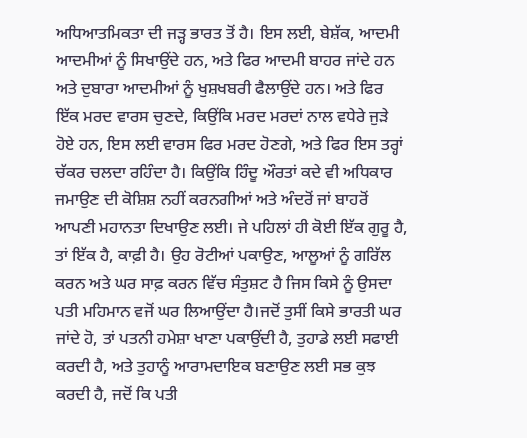ਅਧਿਆਤਮਿਕਤਾ ਦੀ ਜੜ੍ਹ ਭਾਰਤ ਤੋਂ ਹੈ। ਇਸ ਲਈ, ਬੇਸ਼ੱਕ, ਆਦਮੀ ਆਦਮੀਆਂ ਨੂੰ ਸਿਖਾਉਂਦੇ ਹਨ, ਅਤੇ ਫਿਰ ਆਦਮੀ ਬਾਹਰ ਜਾਂਦੇ ਹਨ ਅਤੇ ਦੁਬਾਰਾ ਆਦਮੀਆਂ ਨੂੰ ਖੁਸ਼ਖਬਰੀ ਫੈਲਾਉਂਦੇ ਹਨ। ਅਤੇ ਫਿਰ ਇੱਕ ਮਰਦ ਵਾਰਸ ਚੁਣਦੇ, ਕਿਉਂਕਿ ਮਰਦ ਮਰਦਾਂ ਨਾਲ ਵਧੇਰੇ ਜੁੜੇ ਹੋਏ ਹਨ, ਇਸ ਲਈ ਵਾਰਸ ਫਿਰ ਮਰਦ ਹੋਣਗੇ, ਅਤੇ ਫਿਰ ਇਸ ਤਰ੍ਹਾਂ ਚੱਕਰ ਚਲਦਾ ਰਹਿੰਦਾ ਹੈ। ਕਿਉਂਕਿ ਹਿੰਦੂ ਔਰਤਾਂ ਕਦੇ ਵੀ ਅਧਿਕਾਰ ਜਮਾਉਣ ਦੀ ਕੋਸ਼ਿਸ਼ ਨਹੀਂ ਕਰਨਗੀਆਂ ਅਤੇ ਅੰਦਰੋਂ ਜਾਂ ਬਾਹਰੋਂ ਆਪਣੀ ਮਹਾਨਤਾ ਦਿਖਾਉਣ ਲਈ। ਜੇ ਪਹਿਲਾਂ ਹੀ ਕੋਈ ਇੱਕ ਗੁਰੂ ਹੈ, ਤਾਂ ਇੱਕ ਹੈ, ਕਾਫ਼ੀ ਹੈ। ਉਹ ਰੋਟੀਆਂ ਪਕਾਉਣ, ਆਲੂਆਂ ਨੂੰ ਗਰਿੱਲ ਕਰਨ ਅਤੇ ਘਰ ਸਾਫ਼ ਕਰਨ ਵਿੱਚ ਸੰਤੁਸ਼ਟ ਹੈ ਜਿਸ ਕਿਸੇ ਨੂੰ ਉਸਦਾ ਪਤੀ ਮਹਿਮਾਨ ਵਜੋਂ ਘਰ ਲਿਆਉਂਦਾ ਹੈ।ਜਦੋਂ ਤੁਸੀਂ ਕਿਸੇ ਭਾਰਤੀ ਘਰ ਜਾਂਦੇ ਹੋ, ਤਾਂ ਪਤਨੀ ਹਮੇਸ਼ਾ ਖਾਣਾ ਪਕਾਉਂਦੀ ਹੈ, ਤੁਹਾਡੇ ਲਈ ਸਫਾਈ ਕਰਦੀ ਹੈ, ਅਤੇ ਤੁਹਾਨੂੰ ਆਰਾਮਦਾਇਕ ਬਣਾਉਣ ਲਈ ਸਭ ਕੁਝ ਕਰਦੀ ਹੈ, ਜਦੋਂ ਕਿ ਪਤੀ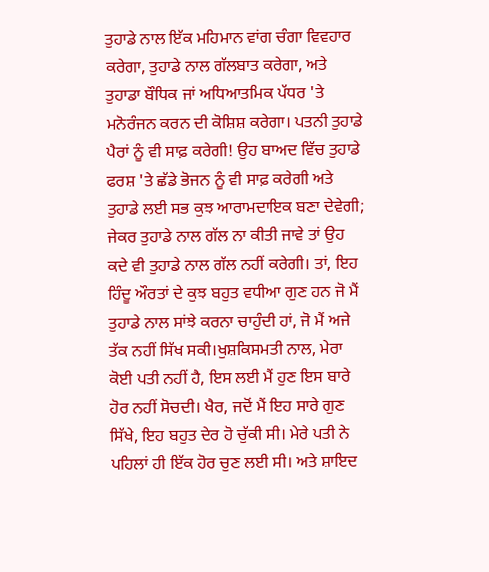ਤੁਹਾਡੇ ਨਾਲ ਇੱਕ ਮਹਿਮਾਨ ਵਾਂਗ ਚੰਗਾ ਵਿਵਹਾਰ ਕਰੇਗਾ, ਤੁਹਾਡੇ ਨਾਲ ਗੱਲਬਾਤ ਕਰੇਗਾ, ਅਤੇ ਤੁਹਾਡਾ ਬੌਧਿਕ ਜਾਂ ਅਧਿਆਤਮਿਕ ਪੱਧਰ 'ਤੇ ਮਨੋਰੰਜਨ ਕਰਨ ਦੀ ਕੋਸ਼ਿਸ਼ ਕਰੇਗਾ। ਪਤਨੀ ਤੁਹਾਡੇ ਪੈਰਾਂ ਨੂੰ ਵੀ ਸਾਫ਼ ਕਰੇਗੀ! ਉਹ ਬਾਅਦ ਵਿੱਚ ਤੁਹਾਡੇ ਫਰਸ਼ 'ਤੇ ਛੱਡੇ ਭੋਜਨ ਨੂੰ ਵੀ ਸਾਫ਼ ਕਰੇਗੀ ਅਤੇ ਤੁਹਾਡੇ ਲਈ ਸਭ ਕੁਝ ਆਰਾਮਦਾਇਕ ਬਣਾ ਦੇਵੇਗੀ; ਜੇਕਰ ਤੁਹਾਡੇ ਨਾਲ ਗੱਲ ਨਾ ਕੀਤੀ ਜਾਵੇ ਤਾਂ ਉਹ ਕਦੇ ਵੀ ਤੁਹਾਡੇ ਨਾਲ ਗੱਲ ਨਹੀਂ ਕਰੇਗੀ। ਤਾਂ, ਇਹ ਹਿੰਦੂ ਔਰਤਾਂ ਦੇ ਕੁਝ ਬਹੁਤ ਵਧੀਆ ਗੁਣ ਹਨ ਜੋ ਮੈਂ ਤੁਹਾਡੇ ਨਾਲ ਸਾਂਝੇ ਕਰਨਾ ਚਾਹੁੰਦੀ ਹਾਂ, ਜੋ ਮੈਂ ਅਜੇ ਤੱਕ ਨਹੀਂ ਸਿੱਖ ਸਕੀ।ਖੁਸ਼ਕਿਸਮਤੀ ਨਾਲ, ਮੇਰਾ ਕੋਈ ਪਤੀ ਨਹੀਂ ਹੈ, ਇਸ ਲਈ ਮੈਂ ਹੁਣ ਇਸ ਬਾਰੇ ਹੋਰ ਨਹੀਂ ਸੋਚਦੀ। ਖੈਰ, ਜਦੋਂ ਮੈਂ ਇਹ ਸਾਰੇ ਗੁਣ ਸਿੱਖੇ, ਇਹ ਬਹੁਤ ਦੇਰ ਹੋ ਚੁੱਕੀ ਸੀ। ਮੇਰੇ ਪਤੀ ਨੇ ਪਹਿਲਾਂ ਹੀ ਇੱਕ ਹੋਰ ਚੁਣ ਲਈ ਸੀ। ਅਤੇ ਸ਼ਾਇਦ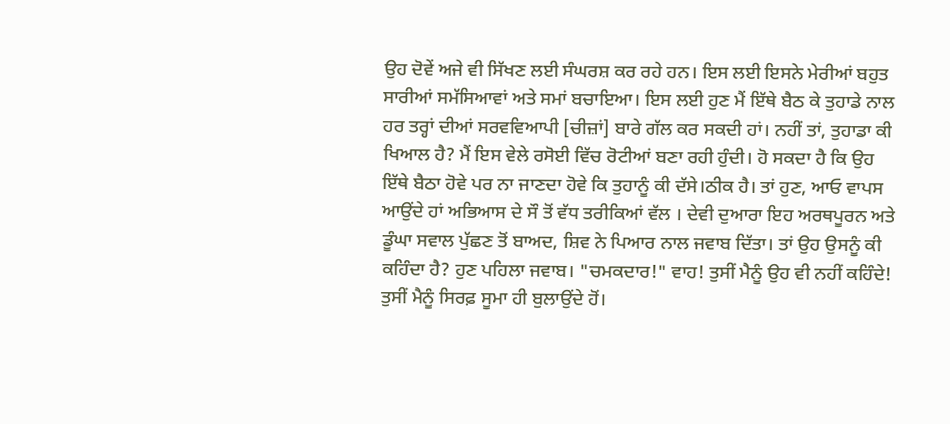ਉਹ ਦੋਵੇਂ ਅਜੇ ਵੀ ਸਿੱਖਣ ਲਈ ਸੰਘਰਸ਼ ਕਰ ਰਹੇ ਹਨ। ਇਸ ਲਈ ਇਸਨੇ ਮੇਰੀਆਂ ਬਹੁਤ ਸਾਰੀਆਂ ਸਮੱਸਿਆਵਾਂ ਅਤੇ ਸਮਾਂ ਬਚਾਇਆ। ਇਸ ਲਈ ਹੁਣ ਮੈਂ ਇੱਥੇ ਬੈਠ ਕੇ ਤੁਹਾਡੇ ਨਾਲ ਹਰ ਤਰ੍ਹਾਂ ਦੀਆਂ ਸਰਵਵਿਆਪੀ [ਚੀਜ਼ਾਂ] ਬਾਰੇ ਗੱਲ ਕਰ ਸਕਦੀ ਹਾਂ। ਨਹੀਂ ਤਾਂ, ਤੁਹਾਡਾ ਕੀ ਖਿਆਲ ਹੈ? ਮੈਂ ਇਸ ਵੇਲੇ ਰਸੋਈ ਵਿੱਚ ਰੋਟੀਆਂ ਬਣਾ ਰਹੀ ਹੁੰਦੀ। ਹੋ ਸਕਦਾ ਹੈ ਕਿ ਉਹ ਇੱਥੇ ਬੈਠਾ ਹੋਵੇ ਪਰ ਨਾ ਜਾਣਦਾ ਹੋਵੇ ਕਿ ਤੁਹਾਨੂੰ ਕੀ ਦੱਸੇ।ਠੀਕ ਹੈ। ਤਾਂ ਹੁਣ, ਆਓ ਵਾਪਸ ਆਉਂਦੇ ਹਾਂ ਅਭਿਆਸ ਦੇ ਸੌ ਤੋਂ ਵੱਧ ਤਰੀਕਿਆਂ ਵੱਲ । ਦੇਵੀ ਦੁਆਰਾ ਇਹ ਅਰਥਪੂਰਨ ਅਤੇ ਡੂੰਘਾ ਸਵਾਲ ਪੁੱਛਣ ਤੋਂ ਬਾਅਦ, ਸ਼ਿਵ ਨੇ ਪਿਆਰ ਨਾਲ ਜਵਾਬ ਦਿੱਤਾ। ਤਾਂ ਉਹ ਉਸਨੂੰ ਕੀ ਕਹਿੰਦਾ ਹੈ? ਹੁਣ ਪਹਿਲਾ ਜਵਾਬ। "ਚਮਕਦਾਰ!" ਵਾਹ! ਤੁਸੀਂ ਮੈਨੂੰ ਉਹ ਵੀ ਨਹੀਂ ਕਹਿੰਦੇ! ਤੁਸੀਂ ਮੈਨੂੰ ਸਿਰਫ਼ ਸੂਮਾ ਹੀ ਬੁਲਾਉਂਦੇ ਹੋਂ।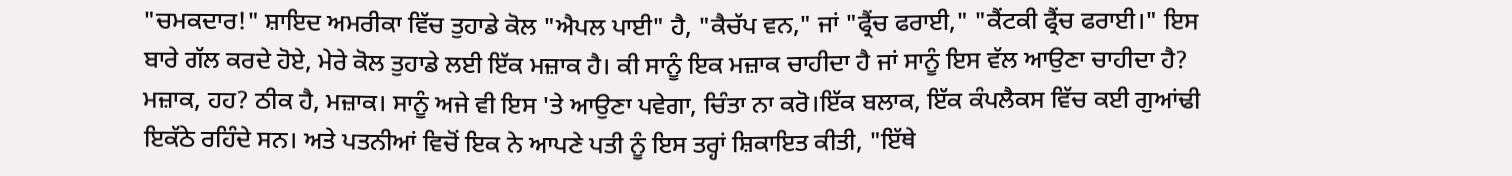"ਚਮਕਦਾਰ!" ਸ਼ਾਇਦ ਅਮਰੀਕਾ ਵਿੱਚ ਤੁਹਾਡੇ ਕੋਲ "ਐਪਲ ਪਾਈ" ਹੈ, "ਕੈਚੱਪ ਵਨ," ਜਾਂ "ਫ੍ਰੈਂਚ ਫਰਾਈ," "ਕੈਂਟਕੀ ਫ੍ਰੈਂਚ ਫਰਾਈ।" ਇਸ ਬਾਰੇ ਗੱਲ ਕਰਦੇ ਹੋਏ, ਮੇਰੇ ਕੋਲ ਤੁਹਾਡੇ ਲਈ ਇੱਕ ਮਜ਼ਾਕ ਹੈ। ਕੀ ਸਾਨੂੰ ਇਕ ਮਜ਼ਾਕ ਚਾਹੀਦਾ ਹੈ ਜਾਂ ਸਾਨੂੰ ਇਸ ਵੱਲ ਆਉਣਾ ਚਾਹੀਦਾ ਹੈ? ਮਜ਼ਾਕ, ਹਹ? ਠੀਕ ਹੈ, ਮਜ਼ਾਕ। ਸਾਨੂੰ ਅਜੇ ਵੀ ਇਸ 'ਤੇ ਆਉਣਾ ਪਵੇਗਾ, ਚਿੰਤਾ ਨਾ ਕਰੋ।ਇੱਕ ਬਲਾਕ, ਇੱਕ ਕੰਪਲੈਕਸ ਵਿੱਚ ਕਈ ਗੁਆਂਢੀ ਇਕੱਠੇ ਰਹਿੰਦੇ ਸਨ। ਅਤੇ ਪਤਨੀਆਂ ਵਿਚੋਂ ਇਕ ਨੇ ਆਪਣੇ ਪਤੀ ਨੂੰ ਇਸ ਤਰ੍ਹਾਂ ਸ਼ਿਕਾਇਤ ਕੀਤੀ, "ਇੱਥੇ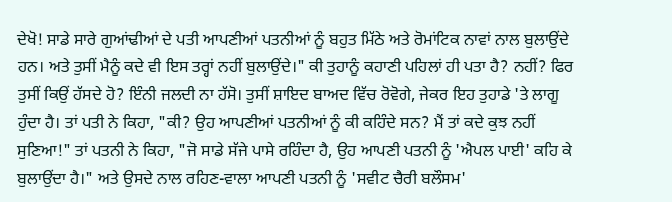ਦੇਖੋ! ਸਾਡੇ ਸਾਰੇ ਗੁਆਂਢੀਆਂ ਦੇ ਪਤੀ ਆਪਣੀਆਂ ਪਤਨੀਆਂ ਨੂੰ ਬਹੁਤ ਮਿੱਠੇ ਅਤੇ ਰੋਮਾਂਟਿਕ ਨਾਵਾਂ ਨਾਲ ਬੁਲਾਉਂਦੇ ਹਨ। ਅਤੇ ਤੁਸੀਂ ਮੈਨੂੰ ਕਦੇ ਵੀ ਇਸ ਤਰ੍ਹਾਂ ਨਹੀਂ ਬੁਲਾਉਂਦੇ।" ਕੀ ਤੁਹਾਨੂੰ ਕਹਾਣੀ ਪਹਿਲਾਂ ਹੀ ਪਤਾ ਹੈ? ਨਹੀਂ? ਫਿਰ ਤੁਸੀਂ ਕਿਉਂ ਹੱਸਦੇ ਹੋ? ਇੰਨੀ ਜਲਦੀ ਨਾ ਹੱਸੋ। ਤੁਸੀਂ ਸ਼ਾਇਦ ਬਾਅਦ ਵਿੱਚ ਰੋਵੋਗੇ, ਜੇਕਰ ਇਹ ਤੁਹਾਡੇ 'ਤੇ ਲਾਗੂ ਹੁੰਦਾ ਹੈ। ਤਾਂ ਪਤੀ ਨੇ ਕਿਹਾ, "ਕੀ? ਉਹ ਆਪਣੀਆਂ ਪਤਨੀਆਂ ਨੂੰ ਕੀ ਕਹਿੰਦੇ ਸਨ? ਮੈਂ ਤਾਂ ਕਦੇ ਕੁਝ ਨਹੀਂ ਸੁਣਿਆ!" ਤਾਂ ਪਤਨੀ ਨੇ ਕਿਹਾ, "ਜੋ ਸਾਡੇ ਸੱਜੇ ਪਾਸੇ ਰਹਿੰਦਾ ਹੈ, ਉਹ ਆਪਣੀ ਪਤਨੀ ਨੂੰ 'ਐਪਲ ਪਾਈ' ਕਹਿ ਕੇ ਬੁਲਾਉਂਦਾ ਹੈ।" ਅਤੇ ਉਸਦੇ ਨਾਲ ਰਹਿਣ-ਵਾਲਾ ਆਪਣੀ ਪਤਨੀ ਨੂੰ 'ਸਵੀਟ ਚੈਰੀ ਬਲੌਸਮ'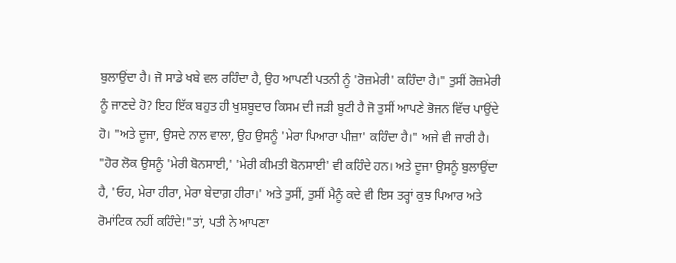ਬੁਲਾਉਂਦਾ ਹੈ। ਜੋ ਸਾਡੇ ਖਬੇ ਵਲ ਰਹਿੰਦਾ ਹੈ, ਉਹ ਆਪਣੀ ਪਤਨੀ ਨੂੰ 'ਰੋਜ਼ਮੇਰੀ' ਕਹਿੰਦਾ ਹੈ।" ਤੁਸੀਂ ਰੋਜ਼ਮੇਰੀ ਨੂੰ ਜਾਣਦੇ ਹੋ? ਇਹ ਇੱਕ ਬਹੁਤ ਹੀ ਖੁਸ਼ਬੂਦਾਰ ਕਿਸਮ ਦੀ ਜੜੀ ਬੂਟੀ ਹੈ ਜੋ ਤੁਸੀਂ ਆਪਣੇ ਭੋਜਨ ਵਿੱਚ ਪਾਉਂਦੇ ਹੋ। "ਅਤੇ ਦੂਜਾ, ਉਸਦੇ ਨਾਲ ਵਾਲਾ, ਉਹ ਉਸਨੂੰ 'ਮੇਰਾ ਪਿਆਰਾ ਪੀਜ਼ਾ' ਕਹਿੰਦਾ ਹੈ।" ਅਜੇ ਵੀ ਜਾਰੀ ਹੈ। "ਹੋਰ ਲੋਕ ਉਸਨੂੰ 'ਮੇਰੀ ਬੋਨਸਾਈ,' 'ਮੇਰੀ ਕੀਮਤੀ ਬੋਨਸਾਈ' ਵੀ ਕਹਿੰਦੇ ਹਨ। ਅਤੇ ਦੂਜਾ ਉਸਨੂੰ ਬੁਲਾਉਂਦਾ ਹੈ, 'ਓਹ, ਮੇਰਾ ਹੀਰਾ, ਮੇਰਾ ਬੇਦਾਗ਼ ਹੀਰਾ।' ਅਤੇ ਤੁਸੀਂ, ਤੁਸੀਂ ਮੈਨੂੰ ਕਦੇ ਵੀ ਇਸ ਤਰ੍ਹਾਂ ਕੁਝ ਪਿਆਰ ਅਤੇ ਰੋਮਾਂਟਿਕ ਨਹੀਂ ਕਹਿੰਦੇ!"ਤਾਂ, ਪਤੀ ਨੇ ਆਪਣਾ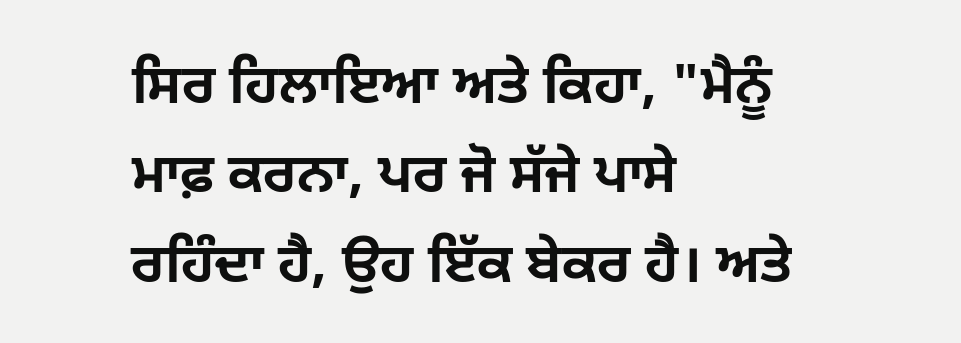ਸਿਰ ਹਿਲਾਇਆ ਅਤੇ ਕਿਹਾ, "ਮੈਨੂੰ ਮਾਫ਼ ਕਰਨਾ, ਪਰ ਜੋ ਸੱਜੇ ਪਾਸੇ ਰਹਿੰਦਾ ਹੈ, ਉਹ ਇੱਕ ਬੇਕਰ ਹੈ। ਅਤੇ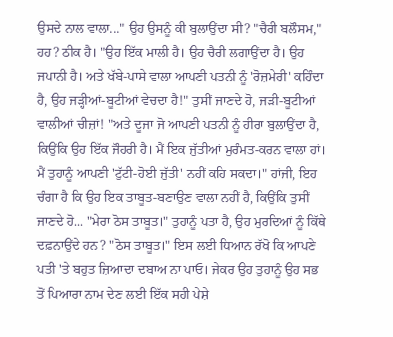ਉਸਦੇ ਨਾਲ ਵਾਲਾ..." ਉਹ ਉਸਨੂੰ ਕੀ ਬੁਲਾਉਂਦਾ ਸੀ? "ਚੈਰੀ ਬਲੌਸਮ," ਹਹ? ਠੀਕ ਹੈ। "ਉਹ ਇੱਕ ਮਾਲੀ ਹੈ। ਉਹ ਚੈਰੀ ਲਗਾਉਂਦਾ ਹੈ। ਉਹ ਜਪਾਨੀ ਹੈ। ਅਤੇ ਖੱਬੇ-ਪਾਸੇ ਵਾਲਾ ਆਪਣੀ ਪਤਨੀ ਨੂੰ 'ਰੋਜ਼ਮੇਰੀ' ਕਹਿੰਦਾ ਹੈ, ਉਹ ਜੜ੍ਹੀਆਂ-ਬੂਟੀਆਂ ਵੇਚਦਾ ਹੈ!" ਤੁਸੀਂ ਜਾਣਦੇ ਹੋ, ਜੜੀ-ਬੂਟੀਆਂ ਵਾਲੀਆਂ ਚੀਜ਼ਾਂ! "ਅਤੇ ਦੂਜਾ ਜੋ ਆਪਣੀ ਪਤਨੀ ਨੂੰ ਹੀਰਾ ਬੁਲਾਉਂਦਾ ਹੈ, ਕਿਉਂਕਿ ਉਹ ਇੱਕ ਜੌਹਰੀ ਹੈ। ਮੈਂ ਇਕ ਜੁੱਤੀਆਂ ਮੁਰੰਮਤ-ਕਰਨ ਵਾਲਾ ਹਾਂ। ਮੈਂ ਤੁਹਾਨੂੰ ਆਪਣੀ 'ਟੁੱਟੀ-ਹੋਈ ਜੁੱਤੀ' ਨਹੀਂ ਕਹਿ ਸਕਦਾ।" ਹਾਂਜੀ, ਇਹ ਚੰਗਾ ਹੈ ਕਿ ਉਹ ਇਕ ਤਾਬੂਤ-ਬਣਾਉਣ ਵਾਲਾ ਨਹੀਂ ਹੈ, ਕਿਉਂਕਿ ਤੁਸੀਂ ਜਾਣਦੇ ਹੋ... "ਮੇਰਾ ਠੋਸ ਤਾਬੂਤ।" ਤੁਹਾਨੂੰ ਪਤਾ ਹੈ, ਉਹ ਮੁਰਦਿਆਂ ਨੂੰ ਕਿੱਥੇ ਦਫ਼ਨਾਉਂਦੇ ਹਨ? "ਠੋਸ ਤਾਬੂਤ।" ਇਸ ਲਈ ਧਿਆਨ ਰੱਖੋ ਕਿ ਆਪਣੇ ਪਤੀ 'ਤੇ ਬਹੁਤ ਜ਼ਿਆਦਾ ਦਬਾਅ ਨਾ ਪਾਓ। ਜੇਕਰ ਉਹ ਤੁਹਾਨੂੰ ਉਹ ਸਭ ਤੋਂ ਪਿਆਰਾ ਨਾਮ ਦੇਣ ਲਈ ਇੱਕ ਸਹੀ ਪੇਸ਼ੇ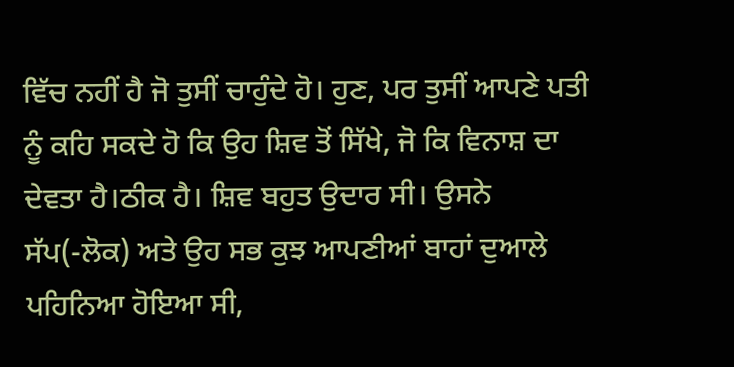ਵਿੱਚ ਨਹੀਂ ਹੈ ਜੋ ਤੁਸੀਂ ਚਾਹੁੰਦੇ ਹੋ। ਹੁਣ, ਪਰ ਤੁਸੀਂ ਆਪਣੇ ਪਤੀ ਨੂੰ ਕਹਿ ਸਕਦੇ ਹੋ ਕਿ ਉਹ ਸ਼ਿਵ ਤੋਂ ਸਿੱਖੇ, ਜੋ ਕਿ ਵਿਨਾਸ਼ ਦਾ ਦੇਵਤਾ ਹੈ।ਠੀਕ ਹੈ। ਸ਼ਿਵ ਬਹੁਤ ਉਦਾਰ ਸੀ। ਉਸਨੇ ਸੱਪ(-ਲੋਕ) ਅਤੇ ਉਹ ਸਭ ਕੁਝ ਆਪਣੀਆਂ ਬਾਹਾਂ ਦੁਆਲੇ ਪਹਿਨਿਆ ਹੋਇਆ ਸੀ,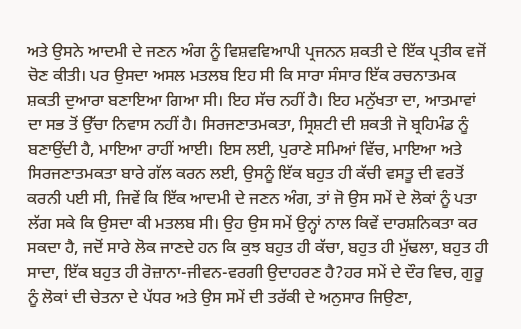ਅਤੇ ਉਸਨੇ ਆਦਮੀ ਦੇ ਜਣਨ ਅੰਗ ਨੂੰ ਵਿਸ਼ਵਵਿਆਪੀ ਪ੍ਰਜਨਨ ਸ਼ਕਤੀ ਦੇ ਇੱਕ ਪ੍ਰਤੀਕ ਵਜੋਂ ਚੋਣ ਕੀਤੀ। ਪਰ ਉਸਦਾ ਅਸਲ ਮਤਲਬ ਇਹ ਸੀ ਕਿ ਸਾਰਾ ਸੰਸਾਰ ਇੱਕ ਰਚਨਾਤਮਕ ਸ਼ਕਤੀ ਦੁਆਰਾ ਬਣਾਇਆ ਗਿਆ ਸੀ। ਇਹ ਸੱਚ ਨਹੀਂ ਹੈ। ਇਹ ਮਨੁੱਖਤਾ ਦਾ, ਆਤਮਾਵਾਂ ਦਾ ਸਭ ਤੋਂ ਉੱਚਾ ਨਿਵਾਸ ਨਹੀਂ ਹੈ। ਸਿਰਜਣਾਤਮਕਤਾ, ਸ੍ਰਿਸ਼ਟੀ ਦੀ ਸ਼ਕਤੀ ਜੋ ਬ੍ਰਹਿਮੰਡ ਨੂੰ ਬਣਾਉਂਦੀ ਹੈ, ਮਾਇਆ ਰਾਹੀਂ ਆਈ। ਇਸ ਲਈ, ਪੁਰਾਣੇ ਸਮਿਆਂ ਵਿੱਚ, ਮਾਇਆ ਅਤੇ ਸਿਰਜਣਾਤਮਕਤਾ ਬਾਰੇ ਗੱਲ ਕਰਨ ਲਈ, ਉਸਨੂੰ ਇੱਕ ਬਹੁਤ ਹੀ ਕੱਚੀ ਵਸਤੂ ਦੀ ਵਰਤੋਂ ਕਰਨੀ ਪਈ ਸੀ, ਜਿਵੇਂ ਕਿ ਇੱਕ ਆਦਮੀ ਦੇ ਜਣਨ ਅੰਗ, ਤਾਂ ਜੋ ਉਸ ਸਮੇਂ ਦੇ ਲੋਕਾਂ ਨੂੰ ਪਤਾ ਲੱਗ ਸਕੇ ਕਿ ਉਸਦਾ ਕੀ ਮਤਲਬ ਸੀ। ਉਹ ਉਸ ਸਮੇਂ ਉਨ੍ਹਾਂ ਨਾਲ ਕਿਵੇਂ ਦਾਰਸ਼ਨਿਕਤਾ ਕਰ ਸਕਦਾ ਹੈ, ਜਦੋਂ ਸਾਰੇ ਲੋਕ ਜਾਣਦੇ ਹਨ ਕਿ ਕੁਝ ਬਹੁਤ ਹੀ ਕੱਚਾ, ਬਹੁਤ ਹੀ ਮੁੱਢਲਾ, ਬਹੁਤ ਹੀ ਸਾਦਾ, ਇੱਕ ਬਹੁਤ ਹੀ ਰੋਜ਼ਾਨਾ-ਜੀਵਨ-ਵਰਗੀ ਉਦਾਹਰਣ ਹੈ?ਹਰ ਸਮੇਂ ਦੇ ਦੌਰ ਵਿਚ, ਗੁਰੂ ਨੂੰ ਲੋਕਾਂ ਦੀ ਚੇਤਨਾ ਦੇ ਪੱਧਰ ਅਤੇ ਉਸ ਸਮੇਂ ਦੀ ਤਰੱਕੀ ਦੇ ਅਨੁਸਾਰ ਜਿਉਣਾ,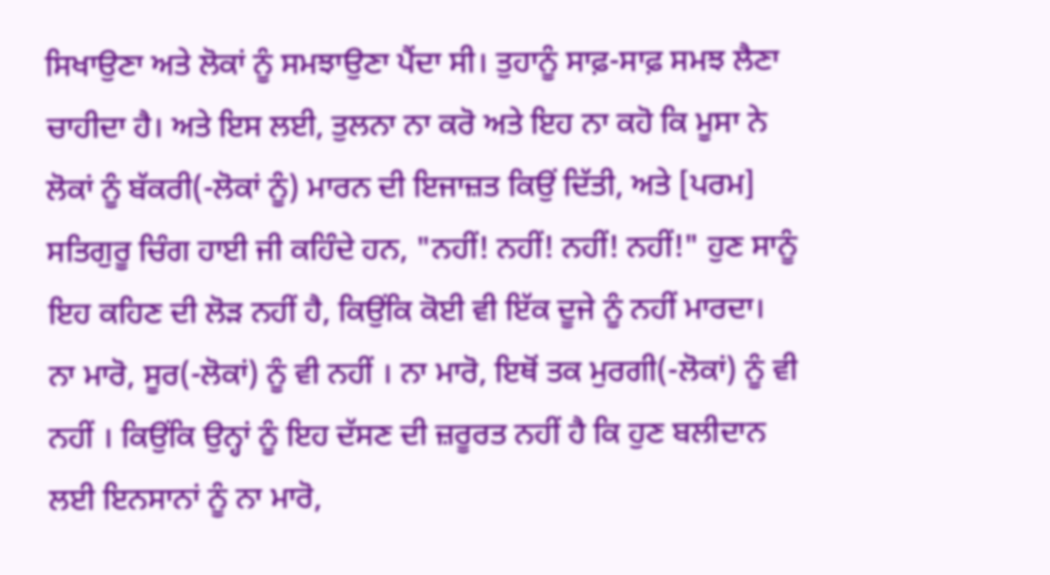ਸਿਖਾਉਣਾ ਅਤੇ ਲੋਕਾਂ ਨੂੰ ਸਮਝਾਉਣਾ ਪੈਂਦਾ ਸੀ। ਤੁਹਾਨੂੰ ਸਾਫ਼-ਸਾਫ਼ ਸਮਝ ਲੈਣਾ ਚਾਹੀਦਾ ਹੈ। ਅਤੇ ਇਸ ਲਈ, ਤੁਲਨਾ ਨਾ ਕਰੋ ਅਤੇ ਇਹ ਨਾ ਕਹੋ ਕਿ ਮੂਸਾ ਨੇ ਲੋਕਾਂ ਨੂੰ ਬੱਕਰੀ(-ਲੋਕਾਂ ਨੂੰ) ਮਾਰਨ ਦੀ ਇਜਾਜ਼ਤ ਕਿਉਂ ਦਿੱਤੀ, ਅਤੇ [ਪਰਮ] ਸਤਿਗੁਰੂ ਚਿੰਗ ਹਾਈ ਜੀ ਕਹਿੰਦੇ ਹਨ, "ਨਹੀਂ! ਨਹੀਂ! ਨਹੀਂ! ਨਹੀਂ!" ਹੁਣ ਸਾਨੂੰ ਇਹ ਕਹਿਣ ਦੀ ਲੋੜ ਨਹੀਂ ਹੈ, ਕਿਉਂਕਿ ਕੋਈ ਵੀ ਇੱਕ ਦੂਜੇ ਨੂੰ ਨਹੀਂ ਮਾਰਦਾ। ਨਾ ਮਾਰੋ, ਸੂਰ(-ਲੋਕਾਂ) ਨੂੰ ਵੀ ਨਹੀਂ । ਨਾ ਮਾਰੋ, ਇਥੋਂ ਤਕ ਮੁਰਗੀ(-ਲੋਕਾਂ) ਨੂੰ ਵੀ ਨਹੀਂ । ਕਿਉਂਕਿ ਉਨ੍ਹਾਂ ਨੂੰ ਇਹ ਦੱਸਣ ਦੀ ਜ਼ਰੂਰਤ ਨਹੀਂ ਹੈ ਕਿ ਹੁਣ ਬਲੀਦਾਨ ਲਈ ਇਨਸਾਨਾਂ ਨੂੰ ਨਾ ਮਾਰੋ,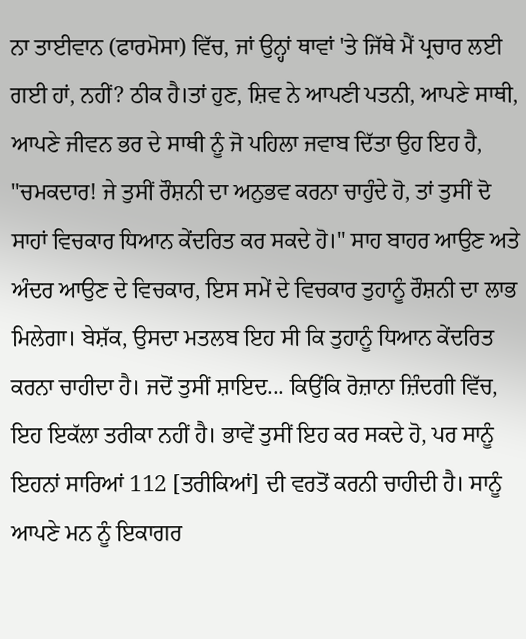ਨਾ ਤਾਈਵਾਨ (ਫਾਰਮੋਸਾ) ਵਿੱਚ, ਜਾਂ ਉਨ੍ਹਾਂ ਥਾਵਾਂ 'ਤੇ ਜਿੱਥੇ ਮੈਂ ਪ੍ਰਚਾਰ ਲਈ ਗਈ ਹਾਂ, ਨਹੀਂ? ਠੀਕ ਹੈ।ਤਾਂ ਹੁਣ, ਸ਼ਿਵ ਨੇ ਆਪਣੀ ਪਤਨੀ, ਆਪਣੇ ਸਾਥੀ, ਆਪਣੇ ਜੀਵਨ ਭਰ ਦੇ ਸਾਥੀ ਨੂੰ ਜੋ ਪਹਿਲਾ ਜਵਾਬ ਦਿੱਤਾ ਉਹ ਇਹ ਹੈ, "ਚਮਕਦਾਰ! ਜੇ ਤੁਸੀਂ ਰੌਸ਼ਨੀ ਦਾ ਅਨੁਭਵ ਕਰਨਾ ਚਾਹੁੰਦੇ ਹੋ, ਤਾਂ ਤੁਸੀਂ ਦੋ ਸਾਹਾਂ ਵਿਚਕਾਰ ਧਿਆਨ ਕੇਂਦਰਿਤ ਕਰ ਸਕਦੇ ਹੋ।" ਸਾਹ ਬਾਹਰ ਆਉਣ ਅਤੇ ਅੰਦਰ ਆਉਣ ਦੇ ਵਿਚਕਾਰ, ਇਸ ਸਮੇਂ ਦੇ ਵਿਚਕਾਰ ਤੁਹਾਨੂੰ ਰੌਸ਼ਨੀ ਦਾ ਲਾਭ ਮਿਲੇਗਾ। ਬੇਸ਼ੱਕ, ਉਸਦਾ ਮਤਲਬ ਇਹ ਸੀ ਕਿ ਤੁਹਾਨੂੰ ਧਿਆਨ ਕੇਂਦਰਿਤ ਕਰਨਾ ਚਾਹੀਦਾ ਹੈ। ਜਦੋਂ ਤੁਸੀਂ ਸ਼ਾਇਦ... ਕਿਉਂਕਿ ਰੋਜ਼ਾਨਾ ਜ਼ਿੰਦਗੀ ਵਿੱਚ, ਇਹ ਇਕੱਲਾ ਤਰੀਕਾ ਨਹੀਂ ਹੈ। ਭਾਵੇਂ ਤੁਸੀਂ ਇਹ ਕਰ ਸਕਦੇ ਹੋ, ਪਰ ਸਾਨੂੰ ਇਹਨਾਂ ਸਾਰਿਆਂ 112 [ਤਰੀਕਿਆਂ] ਦੀ ਵਰਤੋਂ ਕਰਨੀ ਚਾਹੀਦੀ ਹੈ। ਸਾਨੂੰ ਆਪਣੇ ਮਨ ਨੂੰ ਇਕਾਗਰ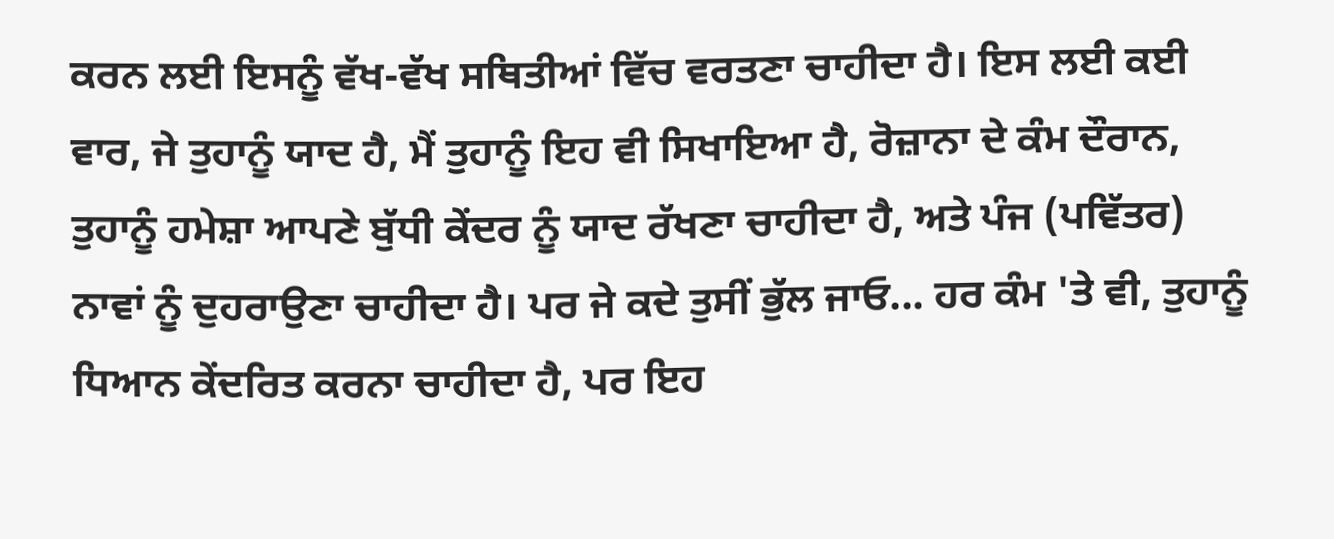ਕਰਨ ਲਈ ਇਸਨੂੰ ਵੱਖ-ਵੱਖ ਸਥਿਤੀਆਂ ਵਿੱਚ ਵਰਤਣਾ ਚਾਹੀਦਾ ਹੈ। ਇਸ ਲਈ ਕਈ ਵਾਰ, ਜੇ ਤੁਹਾਨੂੰ ਯਾਦ ਹੈ, ਮੈਂ ਤੁਹਾਨੂੰ ਇਹ ਵੀ ਸਿਖਾਇਆ ਹੈ, ਰੋਜ਼ਾਨਾ ਦੇ ਕੰਮ ਦੌਰਾਨ, ਤੁਹਾਨੂੰ ਹਮੇਸ਼ਾ ਆਪਣੇ ਬੁੱਧੀ ਕੇਂਦਰ ਨੂੰ ਯਾਦ ਰੱਖਣਾ ਚਾਹੀਦਾ ਹੈ, ਅਤੇ ਪੰਜ (ਪਵਿੱਤਰ) ਨਾਵਾਂ ਨੂੰ ਦੁਹਰਾਉਣਾ ਚਾਹੀਦਾ ਹੈ। ਪਰ ਜੇ ਕਦੇ ਤੁਸੀਂ ਭੁੱਲ ਜਾਓ... ਹਰ ਕੰਮ 'ਤੇ ਵੀ, ਤੁਹਾਨੂੰ ਧਿਆਨ ਕੇਂਦਰਿਤ ਕਰਨਾ ਚਾਹੀਦਾ ਹੈ, ਪਰ ਇਹ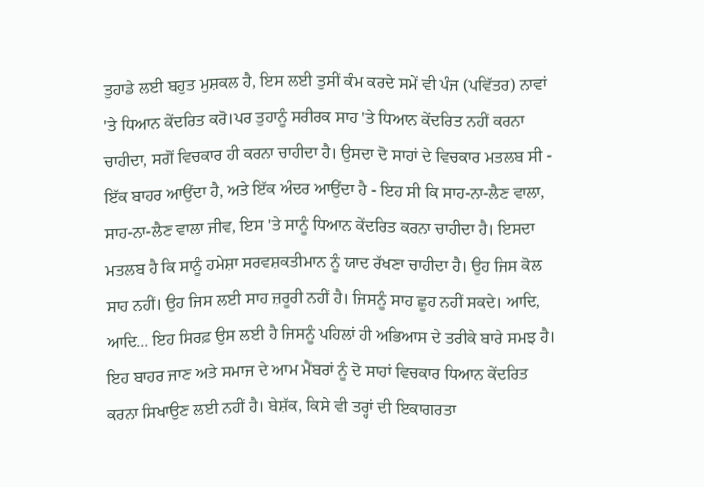ਤੁਹਾਡੇ ਲਈ ਬਹੁਤ ਮੁਸ਼ਕਲ ਹੈ, ਇਸ ਲਈ ਤੁਸੀਂ ਕੰਮ ਕਰਦੇ ਸਮੇਂ ਵੀ ਪੰਜ (ਪਵਿੱਤਰ) ਨਾਵਾਂ 'ਤੇ ਧਿਆਨ ਕੇਂਦਰਿਤ ਕਰੋ।ਪਰ ਤੁਹਾਨੂੰ ਸਰੀਰਕ ਸਾਹ 'ਤੇ ਧਿਆਨ ਕੇਂਦਰਿਤ ਨਹੀਂ ਕਰਨਾ ਚਾਹੀਦਾ, ਸਗੋਂ ਵਿਚਕਾਰ ਹੀ ਕਰਨਾ ਚਾਹੀਦਾ ਹੈ। ਉਸਦਾ ਦੋ ਸਾਹਾਂ ਦੇ ਵਿਚਕਾਰ ਮਤਲਬ ਸੀ - ਇੱਕ ਬਾਹਰ ਆਉਂਦਾ ਹੈ, ਅਤੇ ਇੱਕ ਅੰਦਰ ਆਉਂਦਾ ਹੈ - ਇਹ ਸੀ ਕਿ ਸਾਹ-ਨਾ-ਲੈਣ ਵਾਲਾ, ਸਾਹ-ਨਾ-ਲੈਣ ਵਾਲਾ ਜੀਵ, ਇਸ 'ਤੇ ਸਾਨੂੰ ਧਿਆਨ ਕੇਂਦਰਿਤ ਕਰਨਾ ਚਾਹੀਦਾ ਹੈ। ਇਸਦਾ ਮਤਲਬ ਹੈ ਕਿ ਸਾਨੂੰ ਹਮੇਸ਼ਾ ਸਰਵਸ਼ਕਤੀਮਾਨ ਨੂੰ ਯਾਦ ਰੱਖਣਾ ਚਾਹੀਦਾ ਹੈ। ਉਹ ਜਿਸ ਕੋਲ ਸਾਹ ਨਹੀਂ। ਉਹ ਜਿਸ ਲਈ ਸਾਹ ਜ਼ਰੂਰੀ ਨਹੀਂ ਹੈ। ਜਿਸਨੂੰ ਸਾਹ ਛੂਹ ਨਹੀਂ ਸਕਦੇ। ਆਦਿ, ਆਦਿ... ਇਹ ਸਿਰਫ਼ ਉਸ ਲਈ ਹੈ ਜਿਸਨੂੰ ਪਹਿਲਾਂ ਹੀ ਅਭਿਆਸ ਦੇ ਤਰੀਕੇ ਬਾਰੇ ਸਮਝ ਹੈ। ਇਹ ਬਾਹਰ ਜਾਣ ਅਤੇ ਸਮਾਜ ਦੇ ਆਮ ਮੈਂਬਰਾਂ ਨੂੰ ਦੋ ਸਾਹਾਂ ਵਿਚਕਾਰ ਧਿਆਨ ਕੇਂਦਰਿਤ ਕਰਨਾ ਸਿਖਾਉਣ ਲਈ ਨਹੀਂ ਹੈ। ਬੇਸ਼ੱਕ, ਕਿਸੇ ਵੀ ਤਰ੍ਹਾਂ ਦੀ ਇਕਾਗਰਤਾ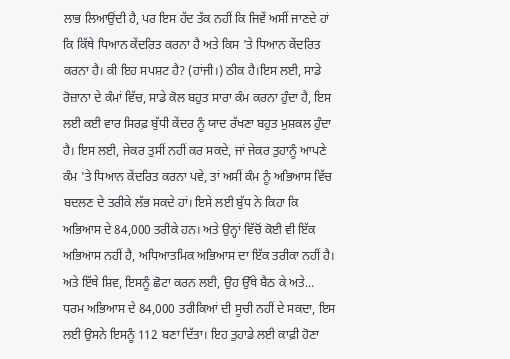ਲਾਭ ਲਿਆਉਂਦੀ ਹੈ, ਪਰ ਇਸ ਹੱਦ ਤੱਕ ਨਹੀਂ ਕਿ ਜਿਵੇਂ ਅਸੀਂ ਜਾਣਦੇ ਹਾਂ ਕਿ ਕਿੱਥੇ ਧਿਆਨ ਕੇਂਦਰਿਤ ਕਰਨਾ ਹੈ ਅਤੇ ਕਿਸ 'ਤੇ ਧਿਆਨ ਕੇਂਦਰਿਤ ਕਰਨਾ ਹੈ। ਕੀ ਇਹ ਸਪਸ਼ਟ ਹੈ? (ਹਾਂਜੀ।) ਠੀਕ ਹੈ।ਇਸ ਲਈ, ਸਾਡੇ ਰੋਜ਼ਾਨਾ ਦੇ ਕੰਮਾਂ ਵਿੱਚ, ਸਾਡੇ ਕੋਲ ਬਹੁਤ ਸਾਰਾ ਕੰਮ ਕਰਨਾ ਹੁੰਦਾ ਹੈ, ਇਸ ਲਈ ਕਈ ਵਾਰ ਸਿਰਫ਼ ਬੁੱਧੀ ਕੇਂਦਰ ਨੂੰ ਯਾਦ ਰੱਖਣਾ ਬਹੁਤ ਮੁਸ਼ਕਲ ਹੁੰਦਾ ਹੈ। ਇਸ ਲਈ, ਜੇਕਰ ਤੁਸੀਂ ਨਹੀਂ ਕਰ ਸਕਦੇ, ਜਾਂ ਜੇਕਰ ਤੁਹਾਨੂੰ ਆਪਣੇ ਕੰਮ 'ਤੇ ਧਿਆਨ ਕੇਂਦਰਿਤ ਕਰਨਾ ਪਵੇ, ਤਾਂ ਅਸੀਂ ਕੰਮ ਨੂੰ ਅਭਿਆਸ ਵਿੱਚ ਬਦਲਣ ਦੇ ਤਰੀਕੇ ਲੱਭ ਸਕਦੇ ਹਾਂ। ਇਸੇ ਲਈ ਬੁੱਧ ਨੇ ਕਿਹਾ ਕਿ ਅਭਿਆਸ ਦੇ 84,000 ਤਰੀਕੇ ਹਨ। ਅਤੇ ਉਨ੍ਹਾਂ ਵਿੱਚੋਂ ਕੋਈ ਵੀ ਇੱਕ ਅਭਿਆਸ ਨਹੀਂ ਹੈ, ਅਧਿਆਤਮਿਕ ਅਭਿਆਸ ਦਾ ਇੱਕ ਤਰੀਕਾ ਨਹੀਂ ਹੈ। ਅਤੇ ਇੱਥੇ ਸ਼ਿਵ, ਇਸਨੂੰ ਛੋਟਾ ਕਰਨ ਲਈ, ਉਹ ਉੱਥੇ ਬੈਠ ਕੇ ਅਤੇ... ਧਰਮ ਅਭਿਆਸ ਦੇ 84,000 ਤਰੀਕਿਆਂ ਦੀ ਸੂਚੀ ਨਹੀਂ ਦੇ ਸਕਦਾ, ਇਸ ਲਈ ਉਸਨੇ ਇਸਨੂੰ 112 ਬਣਾ ਦਿੱਤਾ। ਇਹ ਤੁਹਾਡੇ ਲਈ ਕਾਫ਼ੀ ਹੋਣਾ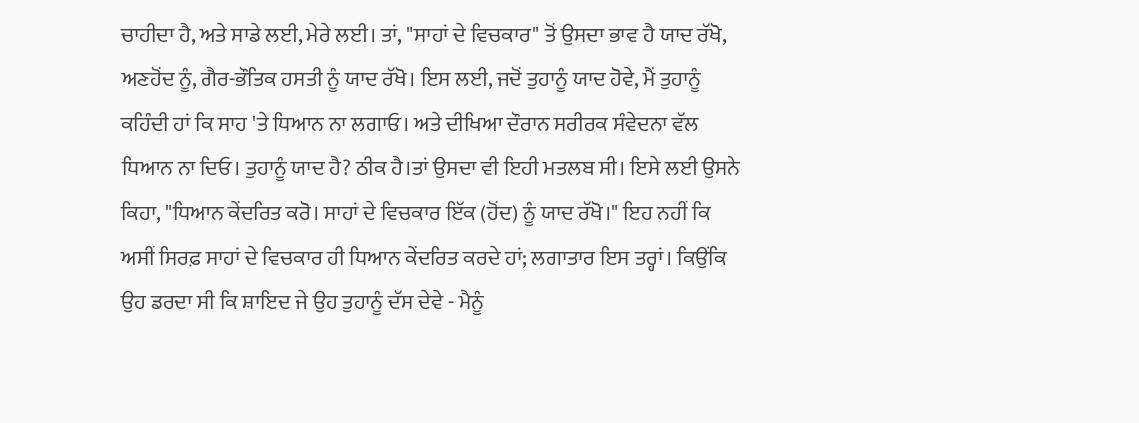ਚਾਹੀਦਾ ਹੈ, ਅਤੇ ਸਾਡੇ ਲਈ, ਮੇਰੇ ਲਈ। ਤਾਂ, "ਸਾਹਾਂ ਦੇ ਵਿਚਕਾਰ" ਤੋਂ ਉਸਦਾ ਭਾਵ ਹੈ ਯਾਦ ਰੱਖੋ, ਅਣਹੋਂਦ ਨੂੰ, ਗੈਰ-ਭੌਤਿਕ ਹਸਤੀ ਨੂੰ ਯਾਦ ਰੱਖੋ। ਇਸ ਲਈ, ਜਦੋਂ ਤੁਹਾਨੂੰ ਯਾਦ ਹੋਵੇ, ਮੈਂ ਤੁਹਾਨੂੰ ਕਹਿੰਦੀ ਹਾਂ ਕਿ ਸਾਹ 'ਤੇ ਧਿਆਨ ਨਾ ਲਗਾਓ। ਅਤੇ ਦੀਖਿਆ ਦੌਰਾਨ ਸਰੀਰਕ ਸੰਵੇਦਨਾ ਵੱਲ ਧਿਆਨ ਨਾ ਦਿਓ। ਤੁਹਾਨੂੰ ਯਾਦ ਹੈ? ਠੀਕ ਹੈ।ਤਾਂ ਉਸਦਾ ਵੀ ਇਹੀ ਮਤਲਬ ਸੀ। ਇਸੇ ਲਈ ਉਸਨੇ ਕਿਹਾ, "ਧਿਆਨ ਕੇਂਦਰਿਤ ਕਰੋ। ਸਾਹਾਂ ਦੇ ਵਿਚਕਾਰ ਇੱਕ (ਹੋਂਦ) ਨੂੰ ਯਾਦ ਰੱਖੋ।" ਇਹ ਨਹੀਂ ਕਿ ਅਸੀਂ ਸਿਰਫ਼ ਸਾਹਾਂ ਦੇ ਵਿਚਕਾਰ ਹੀ ਧਿਆਨ ਕੇਂਦਰਿਤ ਕਰਦੇ ਹਾਂ; ਲਗਾਤਾਰ ਇਸ ਤਰ੍ਹਾਂ। ਕਿਉਂਕਿ ਉਹ ਡਰਦਾ ਸੀ ਕਿ ਸ਼ਾਇਦ ਜੇ ਉਹ ਤੁਹਾਨੂੰ ਦੱਸ ਦੇਵੇ - ਮੈਨੂੰ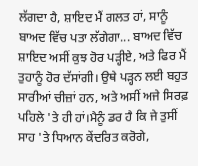ਲੱਗਦਾ ਹੈ, ਸ਼ਾਇਦ ਮੈਂ ਗਲਤ ਹਾਂ, ਸਾਨੂੰ ਬਾਅਦ ਵਿੱਚ ਪਤਾ ਲੱਗੇਗਾ... ਬਾਅਦ ਵਿੱਚ ਸ਼ਾਇਦ ਅਸੀਂ ਕੁਝ ਹੋਰ ਪੜ੍ਹੀਏ, ਅਤੇ ਫਿਰ ਮੈਂ ਤੁਹਾਨੂੰ ਹੋਰ ਦੱਸਾਂਗੀ। ਉਥੇ ਪੜ੍ਹਨ ਲਈ ਬਹੁਤ ਸਾਰੀਆਂ ਚੀਜ਼ਾਂ ਹਨ, ਅਤੇ ਅਸੀਂ ਅਜੇ ਸਿਰਫ਼ ਪਹਿਲੇ 'ਤੇ ਹੀ ਹਾਂ।ਮੈਨੂੰ ਡਰ ਹੈ ਕਿ ਜੇ ਤੁਸੀਂ ਸਾਹ 'ਤੇ ਧਿਆਨ ਕੇਂਦਰਿਤ ਕਰੋਗੇ,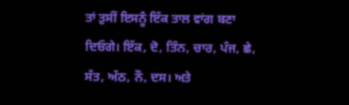ਤਾਂ ਤੁਸੀਂ ਇਸਨੂੰ ਇੱਕ ਤਾਲ ਵਾਂਗ ਬਣਾ ਦਿਓਗੇ। ਇੱਕ, ਦੋ, ਤਿੰਨ, ਚਾਰ, ਪੰਜ, ਛੇ, ਸੱਤ, ਅੱਠ, ਨੌ, ਦਸ। ਅਤੇ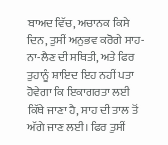ਬਾਅਦ ਵਿੱਚ, ਅਚਾਨਕ ਕਿਸੇ ਦਿਨ, ਤੁਸੀਂ ਅਨੁਭਵ ਕਰੋਗੇ ਸਾਹ-ਨਾ-ਲੈਣ ਦੀ ਸਥਿਤੀ, ਅਤੇ ਫਿਰ ਤੁਹਾਨੂੰ ਸ਼ਾਇਦ ਇਹ ਨਹੀਂ ਪਤਾ ਹੋਵੇਗਾ ਕਿ ਇਕਾਗਰਤਾ ਲਈ ਕਿੱਥੇ ਜਾਣਾ ਹੈ, ਸਾਹ ਦੀ ਤਾਲ ਤੋਂ ਅੱਗੇ ਜਾਣ ਲਈ। ਫਿਰ ਤੁਸੀਂ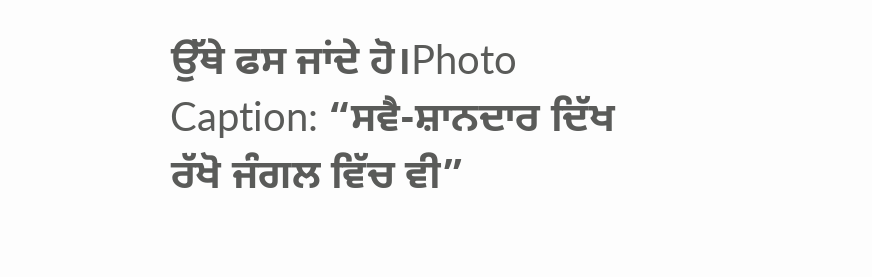ਉੱਥੇ ਫਸ ਜਾਂਦੇ ਹੋ।Photo Caption: “ਸਵੈ-ਸ਼ਾਨਦਾਰ ਦਿੱਖ ਰੱਖੋ ਜੰਗਲ ਵਿੱਚ ਵੀ”